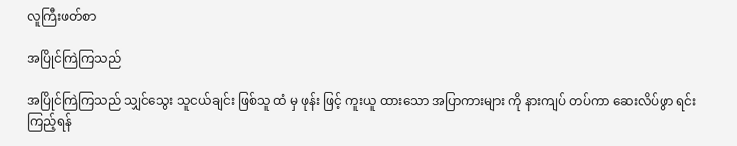လူကြီးဖတ်စာ

အပြိုင်ကြဲကြသည်

အပြိုင်ကြဲကြသည် သျှင်သွေး သူငယ်ချင်း ဖြစ်သူ ထံ မှ ဖုန်း ဖြင့် ကူးယူ ထားသော အပြာကားများ ကို နားကျပ် တပ်ကာ ဆေးလိပ်ဖွာ ရင်း ကြည့်ရန်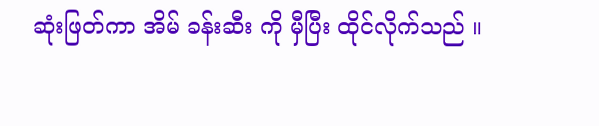ဆုံးဖြတ်ကာ အိမ် ခန်းဆီး ကို မှီပြီး ထိုင်လိုက်သည် ။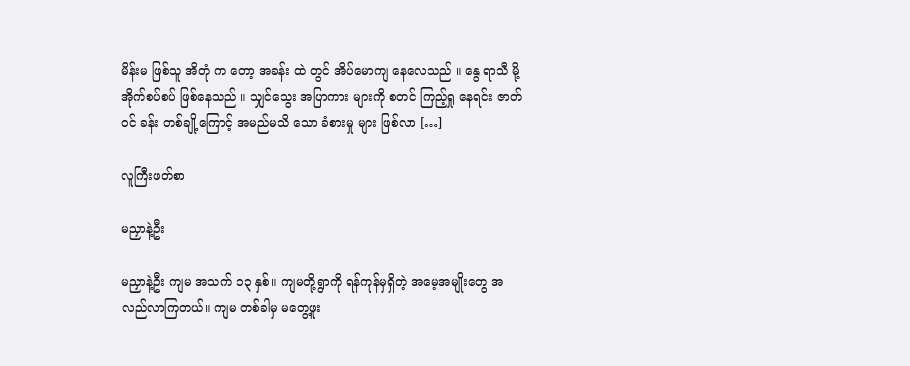မိန်းမ ဖြစ်သူ အိတုံ က တော့ အခန်း ထဲ တွင် အိပ်မောကျ နေလေသည် ။ နွေ ရာသီ မို့ အိုက်စပ်စပ် ဖြစ်နေသည် ။ သျှင်သွေး အပြာကား များကို စတင် ကြည့်ရှု နေရင်း ဇာတ်ဝင် ခန်း တစ်ချို့ကြောင့် အမည်မသိ သော ခံစားမှု များ ဖြစ်လာ […]

လူကြီးဖတ်စာ

မညှာနဲ့ဦး

မညှာနဲ့ဦး ကျမ အသက် ၁၃ နှစ်။ ကျမတို့ရွာကို ရန်ကုန်မှရှိတဲ့ အမေ့အမျိုးတွေ အလည်လာကြတယ်။ ကျမ တစ်ခါမှ မတွေ့ဖူး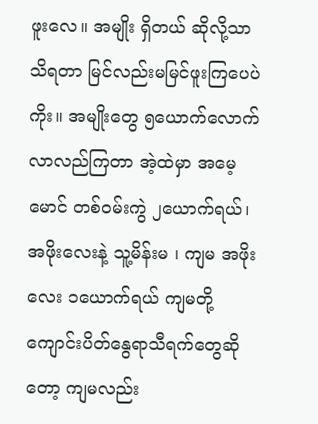ဖူးလေ။ အမျိုး ရှိတယ် ဆိုလို့သာ သိရတာ မြင်လည်းမမြင်ဖူးကြပေပဲကိုး။ အမျိုးတွေ ၅ယောက်လောက်လာလည်ကြတာ အဲ့ထဲမှာ အမေ့မောင် တစ်ဝမ်းကွဲ ၂ယောက်ရယ်၊ အဖိုးလေးနဲ့ သူ့မိန်းမ ၊ ကျမ အဖိုးလေး ၁ယောက်ရယ် ကျမတို့ ကျောင်းပိတ်နွေရာသီရက်တွေဆိုတော့ ကျမလည်း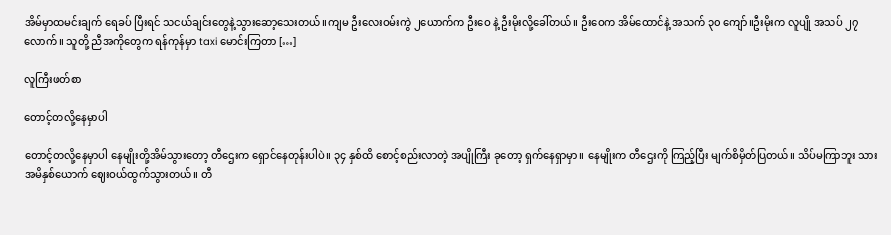အိမ်မှာထမင်းချက် ရေခပ် ပြီးရင် သငယ်ချင်းတွေနဲ့သွားဆော့သေးတယ်။ကျမ ဦးလေးဝမ်းကွဲ ၂ယောက်က ဦးဝေ နဲ့ ဦးမိုးလို့ခေါ်တယ်။ ဦးဝေက အိမ်ထောင်နဲ့ အသက် ၃၀ ကျော်။ဦးမိုးက လူပျို အသပ် ၂၇ လောက်။ သူတို့ ညီအကိုတွေက ရန်ကုန်မှာ taxi မောင်းကြတာ […]

လူကြီးဖတ်စာ

တောင့်တလို့နေမှာပါ

တောင့်တလို့နေမှာပါ နေမျိုးတို့အိမ်သွားတော့ တီဌေးက ရှောင်နေတုန်းပါပဲ။ ၃၄ နှစ်ထိ စောင့်စည်းလာတဲ့ အပျိုကြီး ခုတော့ ရှက်နေရှာမှာ။ နေမျိုးက တီဌေးကို ကြည့်ပြီး မျက်စိမှိတ်ပြတယ်။ သိပ်မကြာဘူး သားအမိနှစ်ယောက် ဈေးဝယ်ထွက်သွားတယ်။ တီ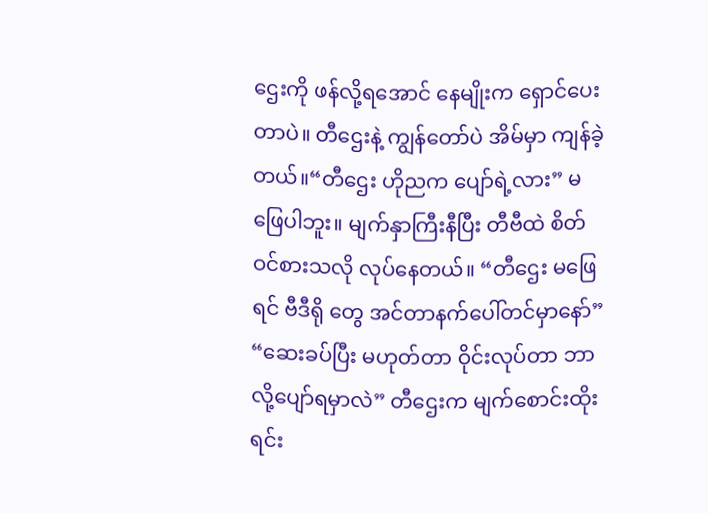ဌေးကို ဖန်လို့ရအောင် နေမျိုးက ရှောင်ပေးတာပဲ။ တီဌေးနဲ့ ကျွန်တော်ပဲ အိမ်မှာ ကျန်ခဲ့တယ်။“တီဌေး ဟိုညက ပျော်ရဲ့လား” မဖြေပါဘူး။ မျက်နှာကြီးနီပြီး တီဗီထဲ စိတ်ဝင်စားသလို လုပ်နေတယ်။ “တီဌေး မဖြေရင် ဗီဒီရို တွေ အင်တာနက်ပေါ်တင်မှာနော်” “ဆေးခပ်ပြီး မဟုတ်တာ ဝိုင်းလုပ်တာ ဘာလို့ပျော်ရမှာလဲ” တီဌေးက မျက်စောင်းထိုးရင်း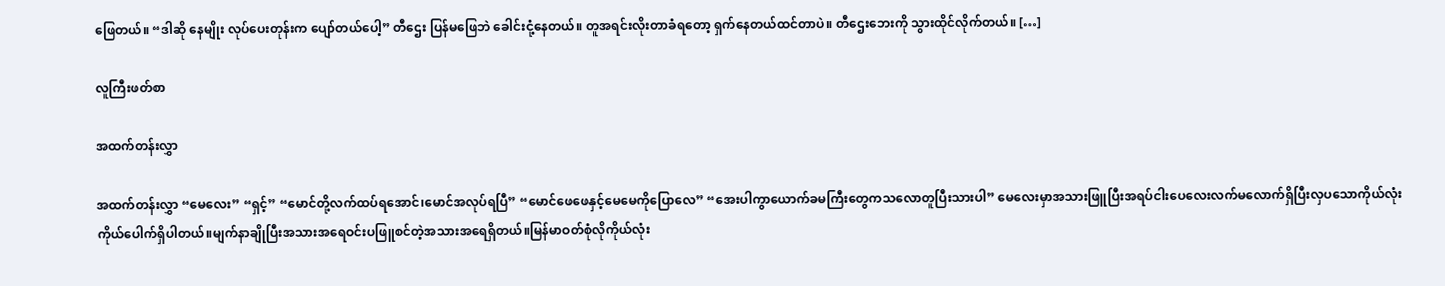ဖြေတယ်။ “ဒါဆို နေမျိုး လုပ်ပေးတုန်းက ပျော်တယ်ပေါ့” တီဌေး ပြန်မဖြေဘဲ ခေါင်းငုံ့နေတယ်။ တူအရင်းလိုးတာခံရတော့ ရှက်နေတယ်ထင်တာပဲ။ တီဌေးဘေးကို သွားထိုင်လိုက်တယ်။ […]

လူကြီးဖတ်စာ

အထက်တန်းလွှာ

အထက်တန်းလွှာ “မေလေး” “ရှင့်” “မောင်တို့လက်ထပ်ရအောင်၊မောင်အလုပ်ရပြီ” “မောင်ဖေဖေနှင့်မေမေကိုပြောလေ” “အေးပါကွာယောက်ခမကြီးတွေကသလောတူပြီးသားပါ” မေလေးမှာအသားဖြူပြီးအရပ်ငါးပေလေးလက်မလောက်ရှိပြီးလှပသောကိုယ်လုံးကိုယ်ပေါက်ရှိပါတယ်။မျက်နာချိုပြီးအသားအရေဝင်းပဖြူစင်တဲ့အသားအရေရှိတယ်။မြန်မာဝတ်စုံလိုကိုယ်လုံး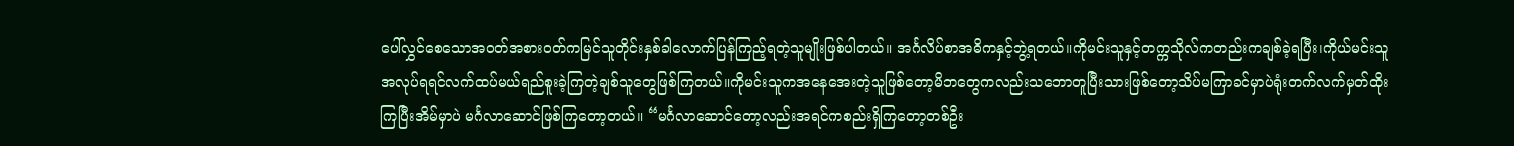ပေါ်လွှင်စေသောအဝတ်အစားဝတ်ကမြင်သူတိုင်းနှစ်ခါလောက်ပြန်ကြည့်ရတဲ့သူမျိုးဖြစ်ပါတယ်။ အင်္ဂလိပ်စာအဓိကနှင့်ဘွဲ့ရတယ်။ကိုမင်းသူနှင့်တက္ကသိုလ်ကတည်းကချစ်ခဲ့ရပြီး၊ကိုယ်မင်းသူအလုပ်ရရင်လက်ထပ်မယ်ရည်စူးခဲ့ကြတဲ့ချစ်သူတွေဖြစ်ကြတယ်။ကိုမင်းသူကအနေအေးတဲ့သူဖြစ်တော့မိဘတွေကလည်းသဘောတူပြီးသားဖြစ်တော့သိပ်မကြာခင်မှာပဲရုံးတက်လက်မှတ်ထိုးကြပြီးအိမ်မှာပဲ မင်္ဂလာဆောင်ဖြစ်ကြတော့တယ်။ “မင်္ဂလာဆောင်တော့လည်းအရင်ကစည်းရှိကြတော့တစ်ဦး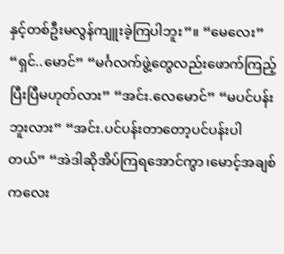နှင့်တစ်ဦးမလွန်ကျူးခဲ့ကြပါဘူး”။ “မေလေး” “ရှင်..မောင်” “မင်္ဂလက်ဖွဲ့တွေလည်းဖောက်ကြည့်ပြီးပြီမဟုတ်လား” “အင်း.လေမောင်” “မပင်ပန်းဘူးလား” “အင်း.ပင်ပန်းတာတော့ပင်ပန်းပါတယ်” “အဲဒါဆိုအိပ်ကြရအောင်ကွာ၊မောင့်အချစ်ကလေး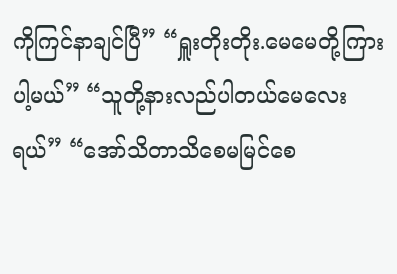ကိုကြင်နာချင်ပြီ” “ရှူးတိုးတိုး.မေမေတို့ကြားပါ့မယ်” “သူတို့နားလည်ပါတယ်မေလေးရယ်” “အော်သိတာသိစေမမြင်စေ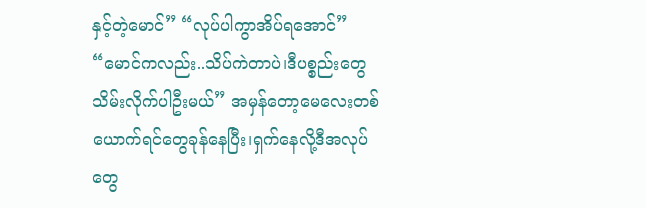နှင့်တဲ့မောင်” “လုပ်ပါကွာအိပ်ရအောင်” “မောင်ကလည်း..သိပ်ကဲတာပဲ၊ဒီပစ္စည်းတွေသိမ်းလိုက်ပါဦးမယ်” အမှန်တော့မေလေးတစ်ယောက်ရင်တွေခုန်နေပြီး၊ရှက်နေလို့ဒီအလုပ်တွေ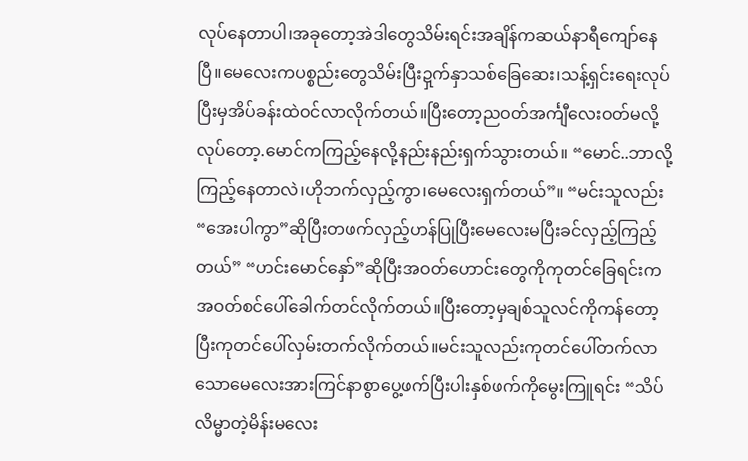လုပ်နေတာပါ၊အခုတော့အဲဒါတွေသိမ်းရင်းအချိန်ကဆယ်နာရီကျော်နေပြီ။မေလေးကပစ္စည်းတွေသိမ်းပြီးဍှက်နှာသစ်ခြေဆေး၊သန့်ရှင်းရေးလုပ်ပြီးမှအိပ်ခန်းထဲဝင်လာလိုက်တယ်။ပြီးတော့ညဝတ်အင်္ကျီလေးဝတ်မလို့လုပ်တော့.မောင်ကကြည့်နေလို့နည်းနည်းရှက်သွားတယ်။ “မောင်..ဘာလို့ကြည့်နေတာလဲ၊ဟိုဘက်လှည့်ကွာ၊မေလေးရှက်တယ်”။ “မင်းသူလည်း “အေးပါကွာ”ဆိုပြီးတဖက်လှည့်ဟန်ပြုပြီးမေလေးမပြီးခင်လှည့်ကြည့်တယ်” “ဟင်းမောင်နှော်”ဆိုပြီးအဝတ်ဟောင်းတွေကိုကုတင်ခြေရင်းကအဝတ်စင်ပေါ်ခေါက်တင်လိုက်တယ်။ပြီးတော့မှချစ်သူလင်ကိုကန်တော့ပြီးကုတင်ပေါ်လှမ်းတက်လိုက်တယ်။မင်းသူလည်းကုတင်ပေါ်တက်လာသောမေလေးအားကြင်နာစွာပွေ့ဖက်ပြီးပါးနှစ်ဖက်ကိုမွေးကြူရင်း “သိပ်လိမ္မာတဲ့မိန်းမလေး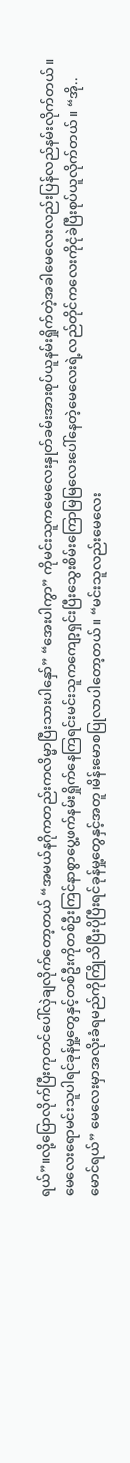ရယ်”။လို့ပြောလိုက်ပြီးကုတင်ပေါ်လှဲချလိုက်တော့တယ် “အမယ်နဂိုကတည်းကလိမ္မာပြီးသားပါနှော်” “အေးပါကွာ” ကိုမင်းသူကမေလေးနှုတ်ခမ်းအားစုပ်ယူနမ်းရှိုက်တဲ့အခါမေလေးလည်းပြန်လည်နမ်းလိုက်တယ်။မေလေးရောမင်းသူပါရင်ခုန်မှု့တွေနှင့်တစ်ဦးကိုတစ်ဦးကြင်နာစွာပွေ့ဖက်နမ်းရှိုက်နေကြရင်းမင်းသူကကျော့ရှင်းပြီးသွေးစိမ်းကြောမြမြလေးပေါ်နေတဲ့မေလေးရဲ့လည်တိုင်ကလေးကိုငုံခဲပြီးစုပ်ယူလိုက်တယ်။ “အို..မောင်ရယ်” မေလေးမှာအလိုးခံရမည်ကိုကြိုသိပြီးပိုပြီးရင်ခုန်မှု့တွေနှင့်အတူ၊မိန်းမောစပြုလာပါတော့တယ်။ “မင်းသူလည်းမေလေး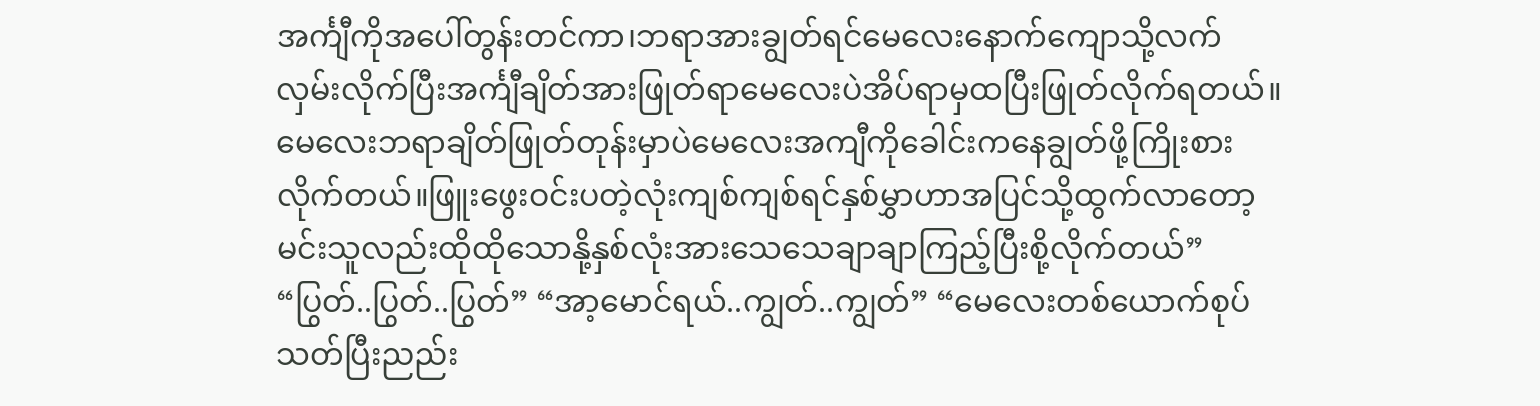အင်္ကျီကိုအပေါ်တွန်းတင်ကာ၊ဘရာအားချွတ်ရင်မေလေးနောက်ကျောသို့လက်လှမ်းလိုက်ပြီးအင်္ကျီချိတ်အားဖြုတ်ရာမေလေးပဲအိပ်ရာမှထပြီးဖြုတ်လိုက်ရတယ်။မေလေးဘရာချိတ်ဖြုတ်တုန်းမှာပဲမေလေးအကျီကိုခေါင်းကနေချွတ်ဖို့ကြိုးစားလိုက်တယ်။ဖြူးဖွေးဝင်းပတဲ့လုံးကျစ်ကျစ်ရင်နှစ်မွှာဟာအပြင်သို့ထွက်လာတော့မင်းသူလည်းထိုထိုသောနို့နှစ်လုံးအားသေသေချာချာကြည့်ပြီးစို့လိုက်တယ်” “ပြွတ်..ပြွတ်..ပြွတ်” “အာ့မောင်ရယ်..ကျွတ်..ကျွတ်” “မေလေးတစ်ယောက်စုပ်သတ်ပြီးညည်း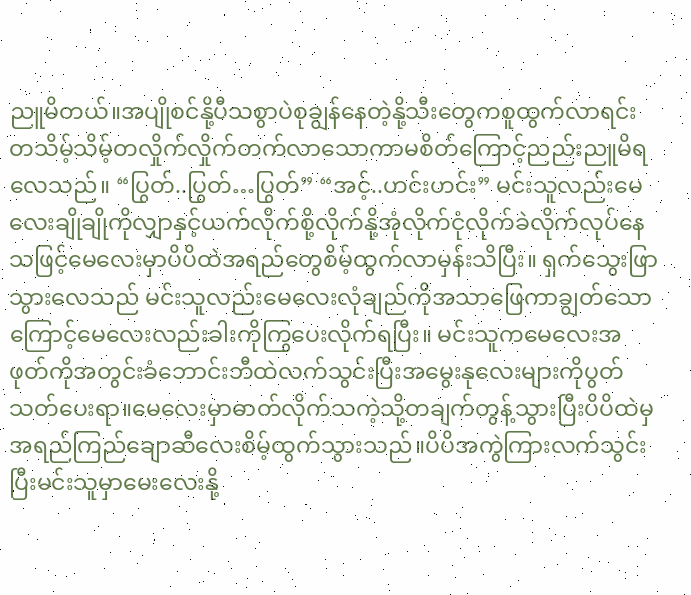ညူမိတယ်။အပျိုစင်နို့ပီသစွာပဲစုချွန်နေတဲ့နို့သီးတွေကစူထွက်လာရင်းတသိမ့်သိမ့်တလှိုက်လှိုက်တက်လာသောကာမစိတ်ကြောင့်ညည်းညူမိရလေသည်။ “ပြွတ်..ပြွတ်…ပြွတ်” “အင့်..ဟင်းဟင်း” မင်းသူလည်းမေလေးချိုချိုကိုလျှာနှင့်ယက်လိုက်စို့လိုက်နို့အုံလိုက်ငုံလိုက်ခဲလိုက်လုပ်နေသဖြင့်မေလေးမှာပိပိထဲအရည်တွေစိမ့်ထွက်လာမှန်းသိပြီး။ ရှက်သွေးဖြာသွားလေသည် မင်းသူလည်းမေလေးလုံချည်ကိုအသာဖြေကာချွတ်သောကြောင့်မေလေးလည်းခါးကိုကြွပေးလိုက်ရပြီး။ မင်းသူကမေလေးအဖုတ်ကိုအတွင်းခံဘောင်းဘီထဲလက်သွင်းပြီးအမွေးနုလေးများကိုပွတ်သတ်ပေးရာ။မေလေးမှာဓာတ်လိုက်သကဲ့သို့တချက်တွန့်သွားပြီးပိပိထဲမှအရည်ကြည်ချောဆီလေးစိမ့်ထွက်သွားသည်။ပိပိအကွဲကြားလက်သွင်းပြီးမင်းသူမှာမေးလေးနို့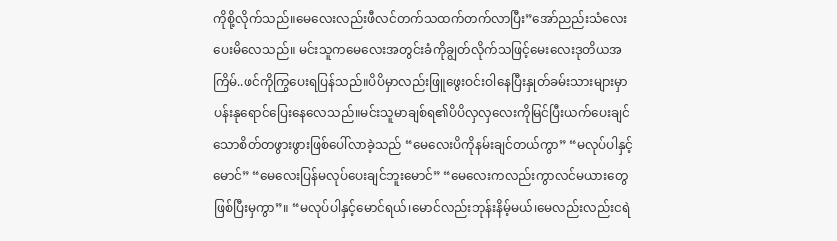ကိုစို့လိုက်သည်။မေလေးလည်းဖီလင်တက်သထက်တက်လာပြီး”အော်ညည်းသံလေးပေးမိလေသည်။ မင်းသူကမေလေးအတွင်းခံကိုချွတ်လိုက်သဖြင့်မေးလေးဒုတိယအကြိမ်..ဖင်ကိုကြွပေးရပြန်သည်။ပိပိမှာလည်းဖြူဖွေးဝင်းဝါနေပြီးနှုတ်ခမ်းသားများမှာပန်းနုရောင်ပြေးနေလေသည်။မင်းသူမာချစ်ရ၏ပိပိလှလှလေးကိုမြင်ပြီးယက်ပေးချင်သောစိတ်တဖွားဖွားဖြစ်ပေါ်လာခဲ့သည် “မေလေးပိကိုနမ်းချင်တယ်ကွာ” “မလုပ်ပါနှင့်မောင်” “မေလေးပြန်မလုပ်ပေးချင်ဘူးမောင်” “မေလေးကလည်းကွာလင်မယားတွေဖြစ်ပြီးမှကွာ”။ “မလုပ်ပါနှင့်မောင်ရယ်၊မောင်လည်းဘုန်းနိမ့်မယ်၊မေလည်းလည်းငရဲ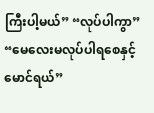ကြီးပါ့မယ်” “လုပ်ပါကွာ” “မေလေးမလုပ်ပါရစေနှင့်မောင်ရယ်”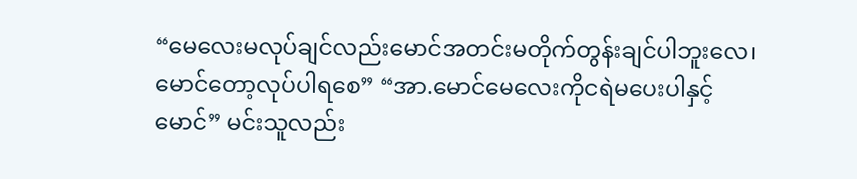“မေလေးမလုပ်ချင်လည်းမောင်အတင်းမတိုက်တွန်းချင်ပါဘူးလေ၊မောင်တော့လုပ်ပါရစေ” “အာ.မောင်မေလေးကိုငရဲမပေးပါနှင့်မောင်” မင်းသူလည်း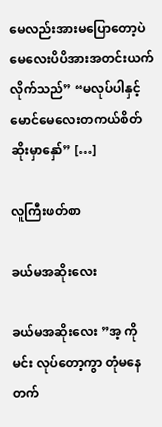မေလည်းအားမပြောတော့ပဲမေလေးပိပိအားအတင်းယက်လိုက်သည်” “မလုပ်ပါနှင့်မောင်မေလေးတကယ်စိတ်ဆိုးမှာနှော်” […]

လူကြီးဖတ်စာ

ခယ်မအဆိုးလေး

ခယ်မအဆိုးလေး ”အ့ ကိုမင်း လုပ်တော့ကွာ တုံမနေတက်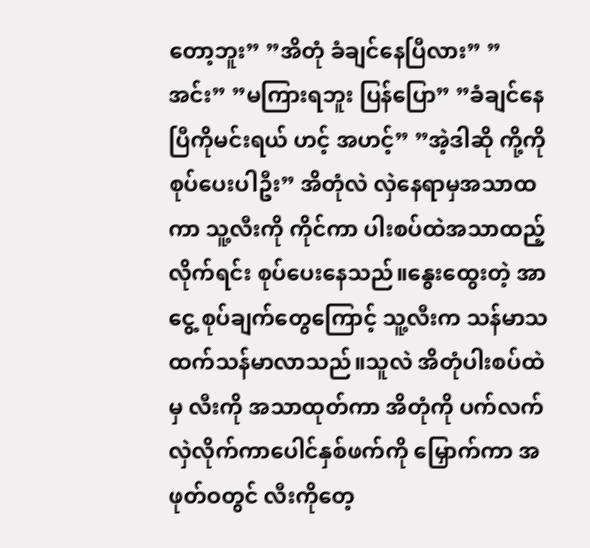တော့ဘူး” ”အိတုံ ခံချင်နေပြီလား” ”အင်း” ”မကြားရဘူး ပြန်ပြော” ”ခံချင်နေပြီကိုမင်းရယ် ဟင့် အဟင့်” ”အဲ့ဒါဆို ကို့ကို စုပ်ပေးပါဦး” အိတုံလဲ လှဲနေရာမှအသာထကာ သူ့လီးကို ကိုင်ကာ ပါးစပ်ထဲအသာထည့်လိုက်ရင်း စုပ်ပေးနေသည်။နွေးထွေးတဲ့ အာငွေ့ စုပ်ချက်တွေကြောင့် သူ့လီးက သန်မာသထက်သန်မာလာသည်။သူလဲ အိတုံပါးစပ်ထဲမှ လီးကို အသာထုတ်ကာ အိတုံကို ပက်လက်လှဲလိုက်ကာပေါင်နှစ်ဖက်ကို မြှောက်ကာ အဖုတ်ဝတွင် လီးကိုတေ့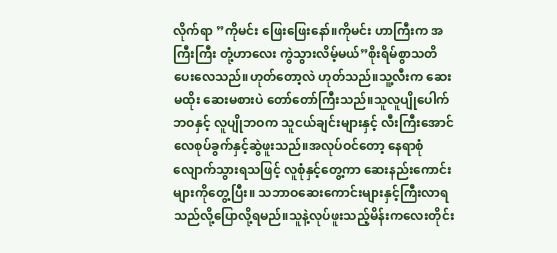လိုက်ရာ ”ကိုမင်း ဖြေးဖြေးနော်။ကိုမင်း ဟာကြီးက အကြီးကြီး တုံ့ဟာလေး ကွဲသွားလိမ့်မယ်”စိုးရိမ်စွာသတိပေးလေသည်။ဟုတ်တော့လဲ ဟုတ်သည်။သူ့လီးက ဆေးမထိုး ဆေးမစားပဲ တော်တော်ကြီးသည်။သူလူပျိုပေါက်ဘဝနှင့် လူပျိုဘဝက သူငယ်ချင်းများနှင့် လီးကြီးအောင် လေစုပ်ခွက်နှင့်ဆွဲဖူးသည်။အလုပ်ဝင်တော့ နေရာစုံလျောက်သွားရသဖြင့် လူစုံနှင့်တွေ့ကာ ဆေးနည်းကောင်းများကိုတွေ့ပြီး။ သဘာဝဆေးကောင်းများနှင့်ကြီးလာရသည်လို့ပြောလို့ရမည်။သူနဲ့လုပ်ဖူးသည့်မိန်းကလေးတိုင်း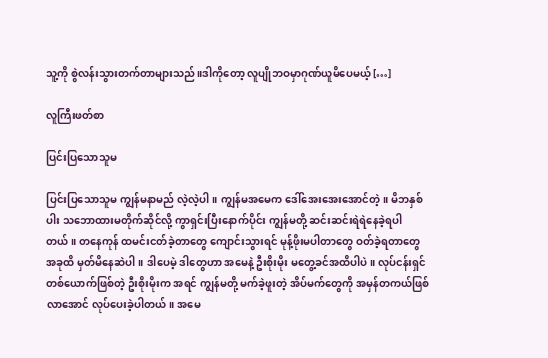သူ့ကို စွဲလန်းသွားတက်တာများသည်။ဒါကိုတော့ လူပျိုဘဝမှာဂုဏ်ယူမိပေမယ့် […]

လူကြီးဖတ်စာ

ပြင်းပြသောသူမ

ပြင်းပြသောသူမ ကျွန်မနာမည် လဲ့လဲ့ပါ။ ကျွန်မအမေက ဒေါ်အေးအေးအောင်တဲ့။ မိဘနှစ်ပါး သဘောထားမတိုက်ဆိုင်လို့ ကွာရှင်းပြီးနောက်ပိုင်း ကျွန်မတို့ ဆင်းဆင်းရဲရဲနေခဲ့ရပါတယ်။ တနေကုန် ထမင်းငတ်ခဲ့တာတွေ ကျောင်းသွားရင် မုန့်ဖိုးမပါတာတွေ ဝတ်ခဲ့ရတာတွေ အခုထိ မှတ်မိနေဆဲပါ။ ဒါပေမဲ့ ဒါတွေဟာ အမေနဲ့ ဦးစိုးမိုး မတွေ့ခင်အထိပါပဲ။ လုပ်ငန်းရှင်တစ်ယောက်ဖြစ်တဲ့ ဦးစိုးမိုးက အရင် ကျွန်မတို့ မက်ခဲ့ဖူးတဲ့ အိပ်မက်တွေကို အမှန်တကယ်ဖြစ်လာအောင် လုပ်ပေးခဲ့ပါတယ်။ အမေ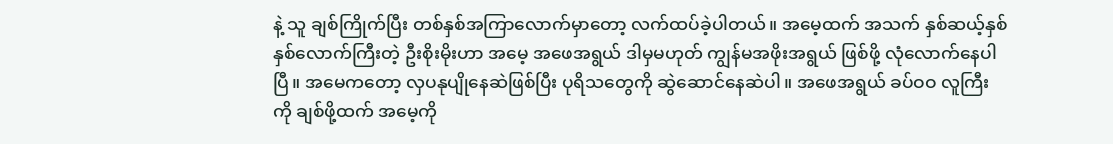နဲ့ သူ ချစ်ကြိုက်ပြီး တစ်နှစ်အကြာလောက်မှာတော့ လက်ထပ်ခဲ့ပါတယ်။ အမေ့ထက် အသက် နှစ်ဆယ့်နှစ်နှစ်လောက်ကြီးတဲ့ ဦးစိုးမိုးဟာ အမေ့ အဖေအရွယ် ဒါမှမဟုတ် ကျွန်မအဖိုးအရွယ် ဖြစ်ဖို့ လုံလောက်နေပါပြီ။ အမေကတော့ လှပနုပျိုနေဆဲဖြစ်ပြီး ပုရိသတွေကို ဆွဲဆောင်နေဆဲပါ။ အဖေအရွယ် ခပ်ဝဝ လူကြီးကို ချစ်ဖို့ထက် အမေ့ကို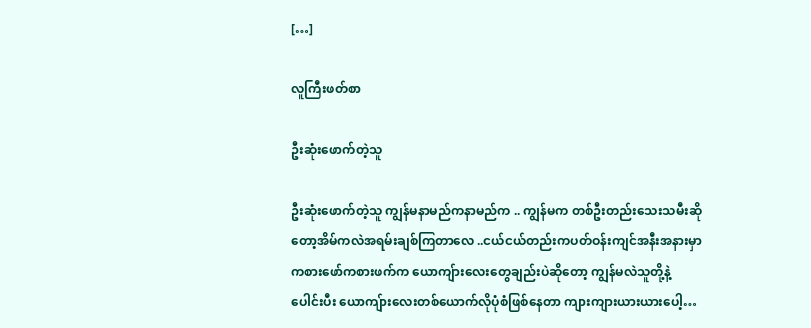[…]

လူကြီးဖတ်စာ

ဦးဆုံးဖောက်တဲ့သူ

ဦးဆုံးဖောက်တဲ့သူ ကျွန်မနာမည်ကနာမည်က .. ကျွန်မက တစ်ဦးတည်းသေးသမီးဆိုတော့အိမ်ကလဲအရမ်းချစ်ကြတာလေ ..ငယ်ငယ်တည်းကပတ်ဝန်းကျင်အနီးအနားမှာ ကစားဖော်ကစားဖက်က ယောကျ်ားလေးတွေချည်းပဲဆိုတော့ ကျွန်မလဲသူတို့နဲ့ပေါင်းပီး ယောကျ်ားလေးတစ်ယောက်လိုပုံစံဖြစ်နေတာ ကျားကျားယားယားပေါ့…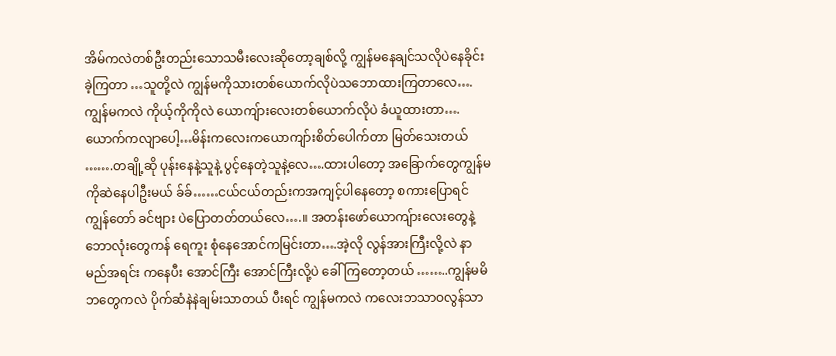အိမ်ကလဲတစ်ဦးတည်းသောသမီးလေးဆိုတော့ချစ်လို့ ကျွန်မနေချင်သလိုပဲနေခိုင်းခဲ့ကြတာ …သူတို့လဲ ကျွန်မကိုသားတစ်ယောက်လိုပဲသဘောထားကြတာလေ….ကျွန်မကလဲ ကိုယ့်ကိုကိုလဲ ယောကျ်ားလေးတစ်ယောက်လိုပဲ ခံယူထားတာ….ယောက်ကလျာပေါ့…မိန်းကလေးကယောကျာ်းစိတ်ပေါက်တာ မြတ်သေးတယ် …….တချို့ဆို ပုန်းနေနဲ့သူနဲ့ ပွင့်နေတဲ့သူနဲ့လေ….ထားပါတော့ အခြောက်တွေကျွန်မကိုဆဲနေပါဦးမယ် ခ်ခ်……ငယ်ငယ်တည်းကအကျင့်ပါနေတော့ စကားပြောရင် ကျွန်တော် ခင်ဗျား ပဲပြောတတ်တယ်လေ….။ အတန်းဖော်ယောကျ်ားလေးတွေနဲ့ ဘောလုံးတွေကန် ရေကူး စုံနေအောင်ကမြင်းတာ….အဲ့လို လွန်အားကြီးလို့လဲ နာမည်အရင်း ကနေပီး အောင်ကြီး အောင်ကြီးလို့ပဲ ခေါ်ကြတော့တယ် ……..ကျွန်မမိဘတွေကလဲ ပိုက်ဆံနဲနဲချမ်းသာတယ် ပီးရင် ကျွန်မကလဲ ကလေးဘသာဝလွန်သာ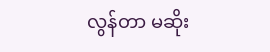လွန်တာ မဆိုး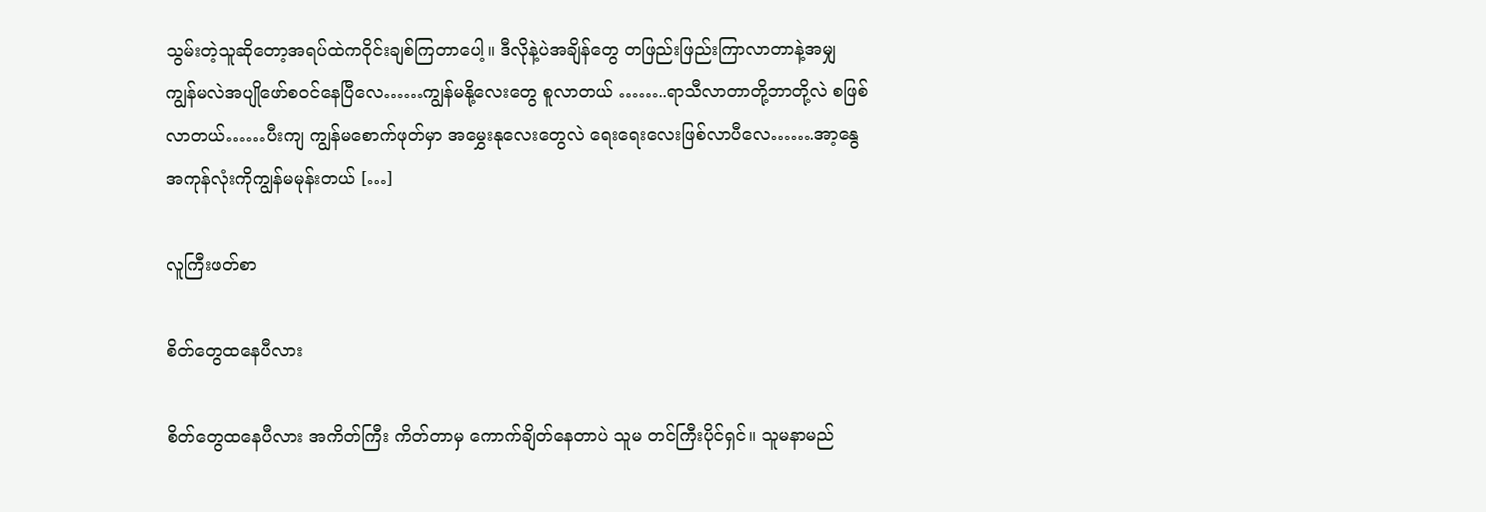သွမ်းတဲ့သူဆိုတော့အရပ်ထဲကဝိုင်းချစ်ကြတာပေါ့။ ဒီလိုနဲ့ပဲအချိန်တွေ တဖြည်းဖြည်းကြာလာတာနဲ့အမျှ ကျွန်မလဲအပျိုဖော်စဝင်နေပြီလေ……ကျွန်မနို့လေးတွေ စူလာတယ် ……..ရာသီလာတာတို့ဘာတို့လဲ စဖြစ်လာတယ်……ပီးကျ ကျွန်မစောက်ဖုတ်မှာ အမွှေးနုလေးတွေလဲ ရေးရေးလေးဖြစ်လာပီလေ…….အာ့နွေအကုန်လုံးကိုကျွန်မမုန်းတယ် […]

လူကြီးဖတ်စာ

စိတ်တွေထနေပီလား

စိတ်တွေထနေပီလား အကိတ်ကြီး ကိတ်တာမှ ကောက်ချိတ်နေတာပဲ သူမ တင်ကြီးပိုင်ရှင်။ သူမနာမည်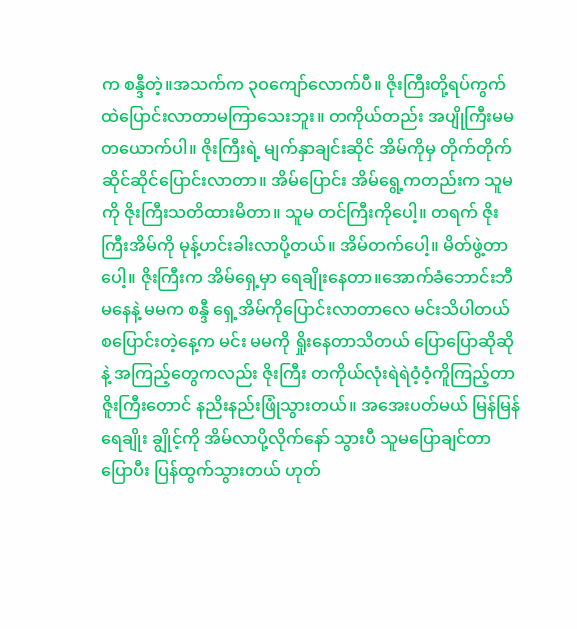က စန္ဒီတဲ့။အသက်က ၃ဝကျော်လောက်ပီ။ ဇိုးကြီးတို့ရပ်ကွက်ထဲပြောင်းလာတာမကြာသေးဘူး။ တကိုယ်တည်း အပျိုကြီးမမတယောက်ပါ။ ဇိုးကြီးရဲ့ မျက်နှာချင်းဆိုင် အိမ်ကိုမှ တိုက်တိုက်ဆိုင်ဆိုင်ပြောင်းလာတာ။ အိမ်ပြောင်း အိမ်ရွေ့ကတည်းက သူမကို ဇိုးကြီးသတိထားမိတာ။ သူမ တင်ကြီးကိုပေါ့။ တရက် ဇိုးကြီးအိမ်ကို မုန့်ဟင်းခါးလာပို့တယ်။ အိမ်တက်ပေါ့။ မိတ်ဖွဲ့တာပေါ့။ ဇိုးကြီးက အိမ်ရှေ့မှာ ရေချိုးနေတာ။အောက်ခံဘောင်းဘီမနေနဲ့ မမက စန္ဒီ ရှေ့အိမ်ကိုပြောင်းလာတာလေ မင်းသိပါတယ် စပြောင်းတဲ့နေ့က မင်း မမကို ရှိုးနေတာသိတယ် ပြောပြောဆိုဆိုနဲ့ အကြည့်တွေကလည်း ဇိုးကြီး တကိုယ်လုံးရဲရဲဝံ့ဝံ့ကိူကြည့်တာ ဇိူးကြီးတောင် နညိးနည်းဖြုံသွားတယ်။ အအေးပတ်မယ် မြန်မြန်ရေချိုး ချွိုင့်ကို အိမ်လာပို့လိုက်နော် သွားပီ သူမပြောချင်တာပြောပီး ပြန်ထွက်သွားတယ် ဟုတ်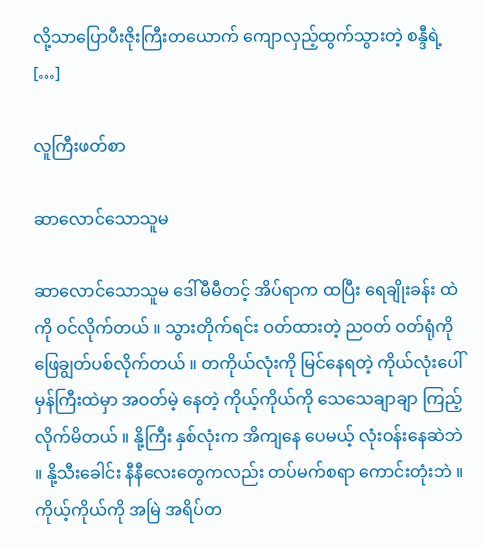လို့သာပြောပီးဇိုးကြီးတယောက် ကျောလှည့်ထွက်သွားတဲ့ စန္ဒီရဲ့ […]

လူကြီးဖတ်စာ

ဆာလောင်သောသူမ

ဆာလောင်သောသူမ ဒေါ်မီမီတင့် အိပ်ရာက ထပြီး ရေချိုးခန်း ထဲကို ဝင်လိုက်တယ် ။ သွားတိုက်ရင်း ဝတ်ထားတဲ့ ညဝတ် ဝတ်ရုံကို ဖြေချွတ်ပစ်လိုက်တယ် ။ တကိုယ်လုံးကို မြင်နေရတဲ့ ကိုယ်လုံးပေါ် မှန်ကြီးထဲမှာ အဝတ်မဲ့ နေတဲ့ ကိုယ့်ကိုယ်ကို သေသေချာချာ ကြည့်လိုက်မိတယ် ။ နို့ကြီး နှစ်လုံးက အိကျနေ ပေမယ့် လုံးဝန်းနေဆဲဘဲ ။ နို့သီးခေါင်း နီနီလေးတွေကလည်း တပ်မက်စရာ ကောင်းတုံးဘဲ ။ ကိုယ့်ကိုယ်ကို အမြဲ အရိပ်တ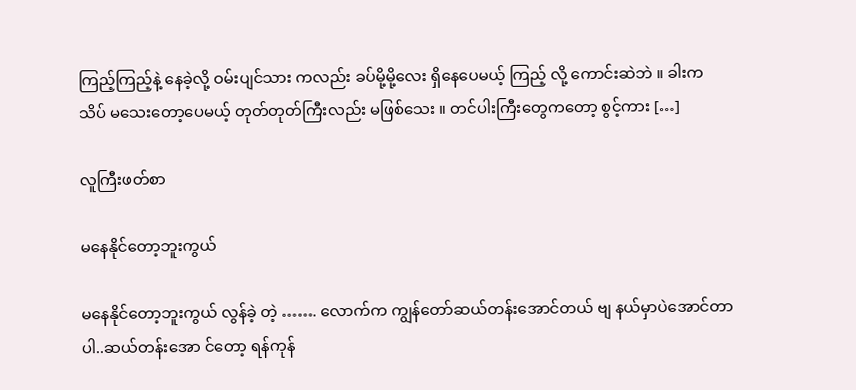ကြည့်ကြည့်နဲ့ နေခဲ့လို့ ဝမ်းပျင်သား ကလည်း ခပ်မို့မို့လေး ရှိနေပေမယ့် ကြည့် လို့ ကောင်းဆဲဘဲ ။ ခါးက သိပ် မသေးတော့ပေမယ့် တုတ်တုတ်ကြီးလည်း မဖြစ်သေး ။ တင်ပါးကြီးတွေကတော့ စွင့်ကား […]

လူကြီးဖတ်စာ

မနေနိုင်တော့ဘူးကွယ်

မနေနိုင်တော့ဘူးကွယ် လွန်ခဲ့ တဲ့ ……. လောက်က ကျွန်တော်ဆယ်တန်းအောင်တယ် ဗျ နယ်မှာပဲအောင်တာပါ..ဆယ်တန်းအော င်တော့ ရန်ကုန်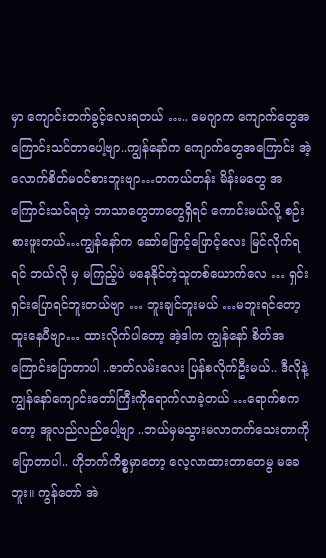မှာ ကျောင်းတက်ခွင့်လေးရတယ် ….. မေဂျာက ကျောက်တွေအကြောင်းသင်တာပေါ့ဗျာ..ကျွန်နော်က ကျောက်တွေအကြောင်း အဲ့လောက်စိတ်မဝင်စားဘူးဗျာ…တကယ်တန်း မိန်းမတွေ အကြောင်းသင်ရတဲ့ ဘာသာတွေဘာတွေရှိရင် ကောင်းမယ်လို့ စဉ်းစားဖူးတယ်…ကျွန်နော်က ဆော်ဖြောင့်ဖြောင့်လေး မြင်လိုက်ရရင် ဘယ်လို မှ မကြည့်ပဲ မနေနိုင်တဲ့သူတစ်ယောက်လေ … ရှင်းရှင်းပြောရင်ဘူးတယ်ဗျာ … ဘူးချင်ဘူးမယ် …မဘူးရင်တော့ ထူးနေပီဗျာ… ထားလိုက်ပါတော့ အဲ့ဒါက ကျွန်နော် စိတ်အကြောင်းပြောတာပါ ..ဇာတ်လမ်းလေး ပြန်စလိုက်ဦးမယ်.. ဒီလိုနဲ့ ကျွန်နော်ကျောင်းတော်ကြီးကိုရောက်လာခဲ့တယ် …ရောက်စကတော့ အူလည်လည်ပေါ့ဗျာ ..ဘယ်မှမသွားမလာတက်သေးတာကိုပြောတာပါ.. ဟိုဘက်ကိစ္စမှာတော့ လေ့လာထားတာတေမွ မခေဘူး။ ကွန်တော် အဲ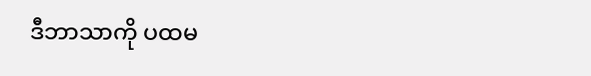ဒီဘာသာကို ပထမ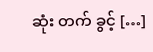ဆုံး တက် ခွင့် […]